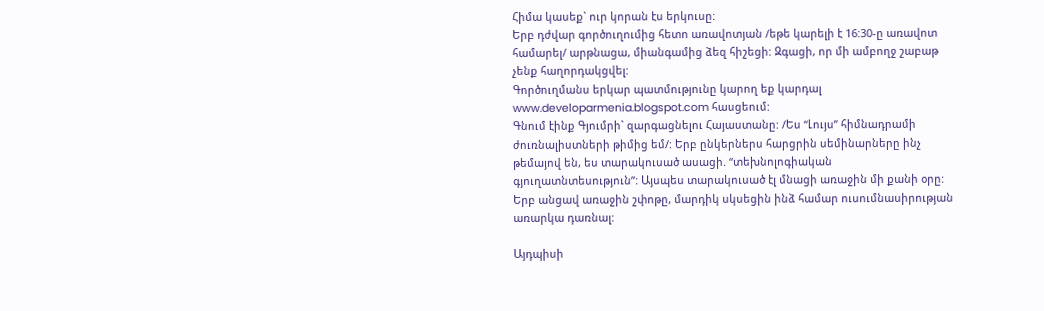Հիմա կասեք` ուր կորան էս երկուսը:
Երբ դժվար գործուղումից հետո առավոտյան /եթե կարելի է 16:30-ը առավոտ համարել/ արթնացա, միանգամից ձեզ հիշեցի: Զգացի, որ մի ամբողջ շաբաթ չենք հաղորդակցվել:
Գործուղմանս երկար պատմությունը կարող եք կարդալ www.developarmenia.blogspot.com հասցեում:
Գնում էինք Գյումրի` զարգացնելու Հայաստանը: /Ես “Լույս” հիմնադրամի ժուռնալիստների թիմից եմ/: Երբ ընկերներս հարցրին սեմինարները ինչ թեմայով են, ես տարակուսած ասացի. “տեխնոլոգիական գյուղատնտեսություն”: Այսպես տարակուսած էլ մնացի առաջին մի քանի օրը:
Երբ անցավ առաջին շփոթը, մարդիկ սկսեցին ինձ համար ուսումնասիրության առարկա դառնալ:

Այդպիսի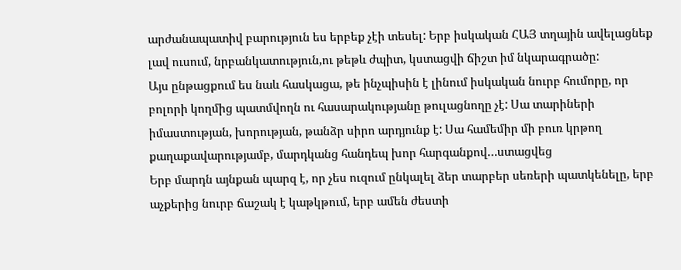արժանապատիվ բարություն ես երբեք չէի տեսել: Երբ իսկական ՀԱՅ տղային ավելացնեք լավ ուսում, նրբանկատություն,ու թեթև ժպիտ, կստացվի ճիշտ իմ նկարագրածը:
Այս ընթացքում ես նաև հասկացա, թե ինչպիսին է լինում իսկական նուրբ հումորը, որ բոլորի կողմից պատմվողն ու հասարակությանը թուլացնողը չէ: Սա տարիների իմաստության, խորության, թանձր սիրո արդյունք է: Սա համեմիր մի բուռ կրթող քաղաքավարությամբ, մարդկանց հանդեպ խոր հարգանքով…ստացվեց
Երբ մարդն այնքան պարզ է, որ չես ուզում ընկալել ձեր տարբեր սեռերի պատկենելը, երբ աչքերից նուրբ ճաշակ է կաթկթում, երբ ամեն ժեստի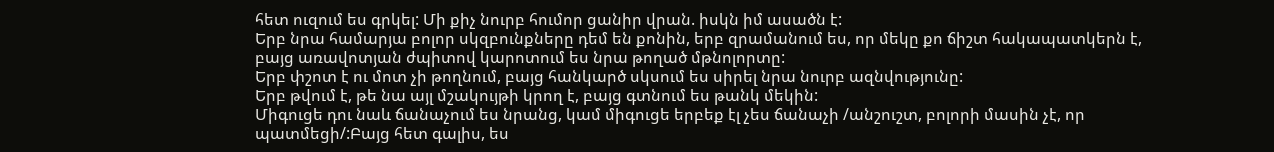հետ ուզում ես գրկել: Մի քիչ նուրբ հումոր ցանիր վրան. իսկն իմ ասածն է:
Երբ նրա համարյա բոլոր սկզբունքները դեմ են քոնին, երբ զրամանում ես, որ մեկը քո ճիշտ հակապատկերն է, բայց առավոտյան ժպիտով կարոտում ես նրա թողած մթնոլորտը:
Երբ փշոտ է ու մոտ չի թողնում, բայց հանկարծ սկսում ես սիրել նրա նուրբ ազնվությունը:
Երբ թվում է, թե նա այլ մշակույթի կրող է, բայց գտնում ես թանկ մեկին:
Միգուցե դու նաև ճանաչում ես նրանց, կամ միգուցե երբեք էլ չես ճանաչի /անշուշտ, բոլորի մասին չէ, որ պատմեցի/:Բայց հետ գալիս, ես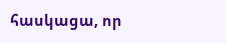հասկացա, որ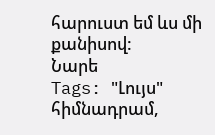հարուստ եմ ևս մի քանիսով:
Նարե
Tags: "Լույս" հիմնադրամ,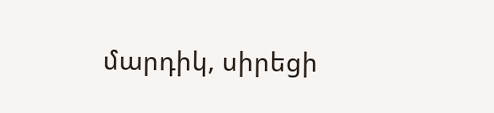մարդիկ, սիրեցի